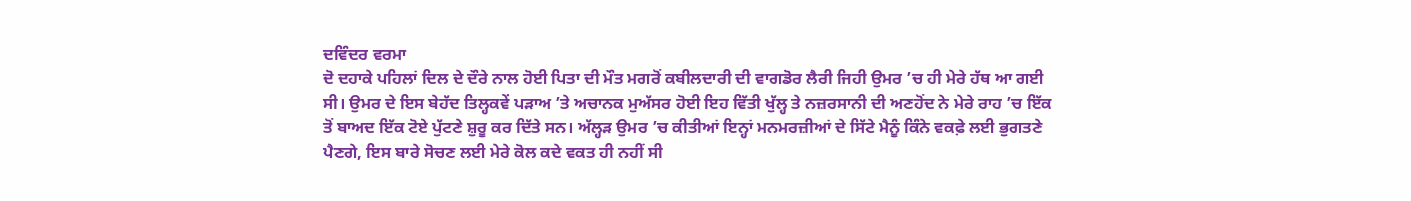ਦਵਿੰਦਰ ਵਰਮਾ
ਦੋ ਦਹਾਕੇ ਪਹਿਲਾਂ ਦਿਲ ਦੇ ਦੌਰੇ ਨਾਲ ਹੋਈ ਪਿਤਾ ਦੀ ਮੌਤ ਮਗਰੋਂ ਕਬੀਲਦਾਰੀ ਦੀ ਵਾਗਡੋਰ ਲੈਰੀ ਜਿਹੀ ਉਮਰ ’ਚ ਹੀ ਮੇਰੇ ਹੱਥ ਆ ਗਈ ਸੀ। ਉਮਰ ਦੇ ਇਸ ਬੇਹੱਦ ਤਿਲ੍ਹਕਵੇਂ ਪੜਾਅ ’ਤੇ ਅਚਾਨਕ ਮੁਅੱਸਰ ਹੋਈ ਇਹ ਵਿੱਤੀ ਖੁੱਲ੍ਹ ਤੇ ਨਜ਼ਰਸਾਨੀ ਦੀ ਅਣਹੋਂਦ ਨੇ ਮੇਰੇ ਰਾਹ ’ਚ ਇੱਕ ਤੋਂ ਬਾਅਦ ਇੱਕ ਟੋਏ ਪੁੱਟਣੇ ਸ਼ੁਰੂ ਕਰ ਦਿੱਤੇ ਸਨ। ਅੱਲ੍ਹੜ ਉਮਰ ’ਚ ਕੀਤੀਆਂ ਇਨ੍ਹਾਂ ਮਨਮਰਜ਼ੀਆਂ ਦੇ ਸਿੱਟੇ ਮੈਨੂੰ ਕਿੰਨੇ ਵਕਫ਼ੇ ਲਈ ਭੁਗਤਣੇ ਪੈਣਗੇ, ਇਸ ਬਾਰੇ ਸੋਚਣ ਲਈ ਮੇਰੇ ਕੋਲ ਕਦੇ ਵਕਤ ਹੀ ਨਹੀਂ ਸੀ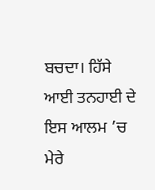ਬਚਦਾ। ਹਿੱਸੇ ਆਈ ਤਨਹਾਈ ਦੇ ਇਸ ਆਲਮ ’ਚ ਮੇਰੇ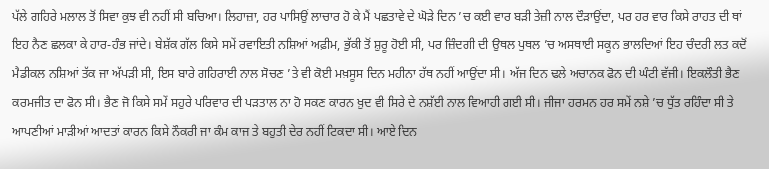ਪੱਲੇ ਗਹਿਰੇ ਮਲਾਲ ਤੋਂ ਸਿਵਾ ਕੁਝ ਵੀ ਨਹੀਂ ਸੀ ਬਚਿਆ। ਲਿਹਾਜ਼ਾ, ਹਰ ਪਾਸਿਉਂ ਲਾਚਾਰ ਹੋ ਕੇ ਮੈਂ ਪਛਤਾਵੇ ਦੇ ਘੋੜੇ ਦਿਨ ’ਚ ਕਈ ਵਾਰ ਬੜੀ ਤੇਜ਼ੀ ਨਾਲ ਦੌੜਾਉਂਦਾ, ਪਰ ਹਰ ਵਾਰ ਕਿਸੇ ਰਾਹਤ ਦੀ ਥਾਂ ਇਹ ਨੈਣ ਛਲਕਾ ਕੇ ਹਾਰ-ਹੰਭ ਜਾਂਦੇ। ਬੇਸ਼ੱਕ ਗੱਲ ਕਿਸੇ ਸਮੇਂ ਰਵਾਇਤੀ ਨਸ਼ਿਆਂ ਅਫ਼ੀਮ, ਭੁੱਕੀ ਤੋਂ ਸ਼ੁਰੂ ਹੋਈ ਸੀ, ਪਰ ਜ਼ਿੰਦਗੀ ਦੀ ਉਥਲ ਪੁਥਲ ’ਚ ਅਸਥਾਈ ਸਕੂਨ ਭਾਲਦਿਆਂ ਇਹ ਚੰਦਰੀ ਲਤ ਕਦੋਂ ਮੈਡੀਕਲ ਨਸ਼ਿਆਂ ਤੱਕ ਜਾ ਅੱਪੜੀ ਸੀ, ਇਸ ਬਾਰੇ ਗਹਿਰਾਈ ਨਾਲ ਸੋਚਣ ’ਤੇ ਵੀ ਕੋਈ ਮਖ਼ਸੂਸ ਦਿਨ ਮਹੀਨਾ ਹੱਥ ਨਹੀਂ ਆਉਂਦਾ ਸੀ। ਅੱਜ ਦਿਨ ਢਲੇ ਅਚਾਨਕ ਫੋਨ ਦੀ ਘੰਟੀ ਵੱਜੀ। ਇਕਲੌਤੀ ਭੈਣ ਕਰਮਜੀਤ ਦਾ ਫੋਨ ਸੀ। ਭੈਣ ਜੋ ਕਿਸੇ ਸਮੇਂ ਸਹੁਰੇ ਪਰਿਵਾਰ ਦੀ ਪੜਤਾਲ ਨਾ ਹੋ ਸਕਣ ਕਾਰਨ ਖ਼ੁਦ ਵੀ ਸਿਰੇ ਦੇ ਨਸ਼ੱਈ ਨਾਲ ਵਿਆਹੀ ਗਈ ਸੀ। ਜੀਜਾ ਹਰਮਨ ਹਰ ਸਮੇਂ ਨਸ਼ੇ ’ਚ ਧੁੱਤ ਰਹਿੰਦਾ ਸੀ ਤੇ ਆਪਣੀਆਂ ਮਾੜੀਆਂ ਆਦਤਾਂ ਕਾਰਨ ਕਿਸੇ ਨੌਕਰੀ ਜਾ ਕੰਮ ਕਾਜ ਤੇ ਬਹੁਤੀ ਦੇਰ ਨਹੀਂ ਟਿਕਦਾ ਸੀ। ਆਏ ਦਿਨ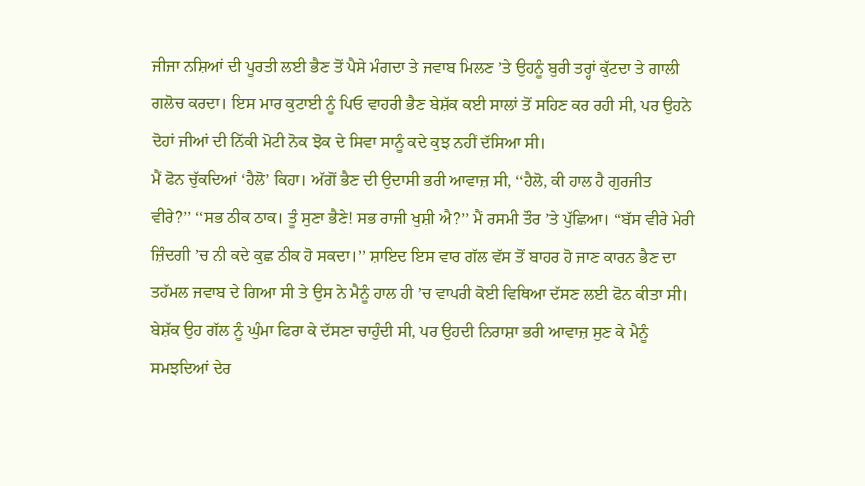ਜੀਜਾ ਨਸ਼ਿਆਂ ਦੀ ਪੂਰਤੀ ਲਈ ਭੈਣ ਤੋਂ ਪੈਸੇ ਮੰਗਦਾ ਤੇ ਜਵਾਬ ਮਿਲਣ ’ਤੇ ਉਹਨੂੰ ਬੁਰੀ ਤਰ੍ਹਾਂ ਕੁੱਟਦਾ ਤੇ ਗਾਲੀ ਗਲੋਚ ਕਰਦਾ। ਇਸ ਮਾਰ ਕੁਟਾਈ ਨੂੰ ਪਿਓ ਵਾਹਰੀ ਭੈਣ ਬੇਸ਼ੱਕ ਕਈ ਸਾਲਾਂ ਤੋਂ ਸਹਿਣ ਕਰ ਰਹੀ ਸੀ, ਪਰ ਉਹਨੇ ਦੋਹਾਂ ਜੀਆਂ ਦੀ ਨਿੱਕੀ ਮੋਟੀ ਨੋਕ ਝੋਕ ਦੇ ਸਿਵਾ ਸਾਨੂੰ ਕਦੇ ਕੁਝ ਨਹੀਂ ਦੱਸਿਆ ਸੀ।
ਮੈਂ ਫੋਨ ਚੁੱਕਦਿਆਂ ‘ਹੈਲੋ’ ਕਿਹਾ। ਅੱਗੋਂ ਭੈਣ ਦੀ ਉਦਾਸੀ ਭਰੀ ਆਵਾਜ਼ ਸੀ, ‘‘ਹੈਲੋ, ਕੀ ਹਾਲ ਹੈ ਗੁਰਜੀਤ ਵੀਰੇ?’’ ‘‘ਸਭ ਠੀਕ ਠਾਕ। ਤੂੰ ਸੁਣਾ ਭੈਣੇ! ਸਭ ਰਾਜੀ ਖੁਸ਼ੀ ਐ?’’ ਮੈਂ ਰਸਮੀ ਤੌਰ ’ਤੇ ਪੁੱਛਿਆ। ‘‘ਬੱਸ ਵੀਰੇ ਮੇਰੀ ਜ਼ਿੰਦਗੀ ’ਚ ਨੀ ਕਦੇ ਕੁਛ ਠੀਕ ਹੋ ਸਕਦਾ।’’ ਸ਼ਾਇਦ ਇਸ ਵਾਰ ਗੱਲ ਵੱਸ ਤੋਂ ਬਾਹਰ ਹੋ ਜਾਣ ਕਾਰਨ ਭੈਣ ਦਾ ਤਹੱਮਲ ਜਵਾਬ ਦੇ ਗਿਆ ਸੀ ਤੇ ਉਸ ਨੇ ਮੈਨੂੰ ਹਾਲ ਹੀ ’ਚ ਵਾਪਰੀ ਕੋਈ ਵਿਥਿਆ ਦੱਸਣ ਲਈ ਫੋਨ ਕੀਤਾ ਸੀ। ਬੇਸ਼ੱਕ ਉਹ ਗੱਲ ਨੂੰ ਘੁੰਮਾ ਫਿਰਾ ਕੇ ਦੱਸਣਾ ਚਾਹੁੰਦੀ ਸੀ, ਪਰ ਉਹਦੀ ਨਿਰਾਸ਼ਾ ਭਰੀ ਆਵਾਜ਼ ਸੁਣ ਕੇ ਮੈਨੂੰ ਸਮਝਦਿਆਂ ਦੇਰ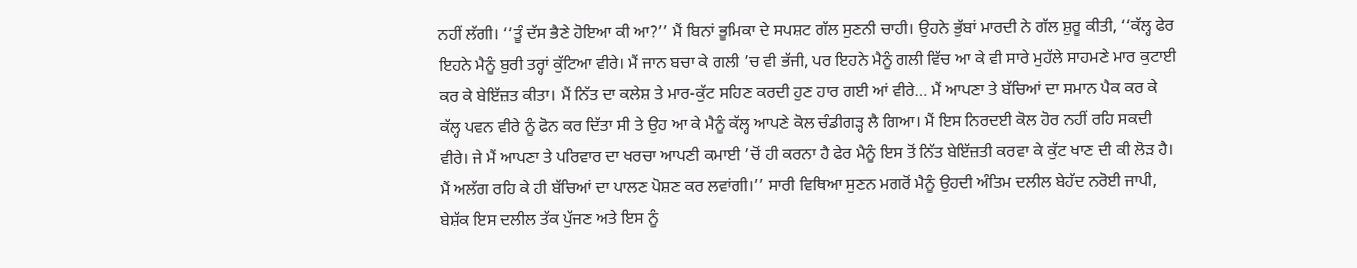ਨਹੀਂ ਲੱਗੀ। ‘‘ਤੂੰ ਦੱਸ ਭੈਣੇ ਹੋਇਆ ਕੀ ਆ?’’ ਮੈਂ ਬਿਨਾਂ ਭੂਮਿਕਾ ਦੇ ਸਪਸ਼ਟ ਗੱਲ ਸੁਣਨੀ ਚਾਹੀ। ਉਹਨੇ ਭੁੱਬਾਂ ਮਾਰਦੀ ਨੇ ਗੱਲ ਸ਼ੁਰੂ ਕੀਤੀ, ‘‘ਕੱਲ੍ਹ ਫੇਰ ਇਹਨੇ ਮੈਨੂੰ ਬੁਰੀ ਤਰ੍ਹਾਂ ਕੁੱਟਿਆ ਵੀਰੇ। ਮੈਂ ਜਾਨ ਬਚਾ ਕੇ ਗਲੀ ’ਚ ਵੀ ਭੱਜੀ, ਪਰ ਇਹਨੇ ਮੈਨੂੰ ਗਲੀ ਵਿੱਚ ਆ ਕੇ ਵੀ ਸਾਰੇ ਮੁਹੱਲੇ ਸਾਹਮਣੇ ਮਾਰ ਕੁਟਾਈ ਕਰ ਕੇ ਬੇਇੱਜ਼ਤ ਕੀਤਾ। ਮੈਂ ਨਿੱਤ ਦਾ ਕਲੇਸ਼ ਤੇ ਮਾਰ-ਕੁੱਟ ਸਹਿਣ ਕਰਦੀ ਹੁਣ ਹਾਰ ਗਈ ਆਂ ਵੀਰੇ… ਮੈਂ ਆਪਣਾ ਤੇ ਬੱਚਿਆਂ ਦਾ ਸਮਾਨ ਪੈਕ ਕਰ ਕੇ ਕੱਲ੍ਹ ਪਵਨ ਵੀਰੇ ਨੂੰ ਫੋਨ ਕਰ ਦਿੱਤਾ ਸੀ ਤੇ ਉਹ ਆ ਕੇ ਮੈਨੂੰ ਕੱਲ੍ਹ ਆਪਣੇ ਕੋਲ ਚੰਡੀਗੜ੍ਹ ਲੈ ਗਿਆ। ਮੈਂ ਇਸ ਨਿਰਦਈ ਕੋਲ ਹੋਰ ਨਹੀਂ ਰਹਿ ਸਕਦੀ ਵੀਰੇ। ਜੇ ਮੈਂ ਆਪਣਾ ਤੇ ਪਰਿਵਾਰ ਦਾ ਖਰਚਾ ਆਪਣੀ ਕਮਾਈ ’ਚੋਂ ਹੀ ਕਰਨਾ ਹੈ ਫੇਰ ਮੈਨੂੰ ਇਸ ਤੋਂ ਨਿੱਤ ਬੇਇੱਜ਼ਤੀ ਕਰਵਾ ਕੇ ਕੁੱਟ ਖਾਣ ਦੀ ਕੀ ਲੋੜ ਹੈ। ਮੈਂ ਅਲੱਗ ਰਹਿ ਕੇ ਹੀ ਬੱਚਿਆਂ ਦਾ ਪਾਲਣ ਪੋਸ਼ਣ ਕਰ ਲਵਾਂਗੀ।’’ ਸਾਰੀ ਵਿਥਿਆ ਸੁਣਨ ਮਗਰੋਂ ਮੈਨੂੰ ਉਹਦੀ ਅੰਤਿਮ ਦਲੀਲ ਬੇਹੱਦ ਨਰੋਈ ਜਾਪੀ, ਬੇਸ਼ੱਕ ਇਸ ਦਲੀਲ ਤੱਕ ਪੁੱਜਣ ਅਤੇ ਇਸ ਨੂੰ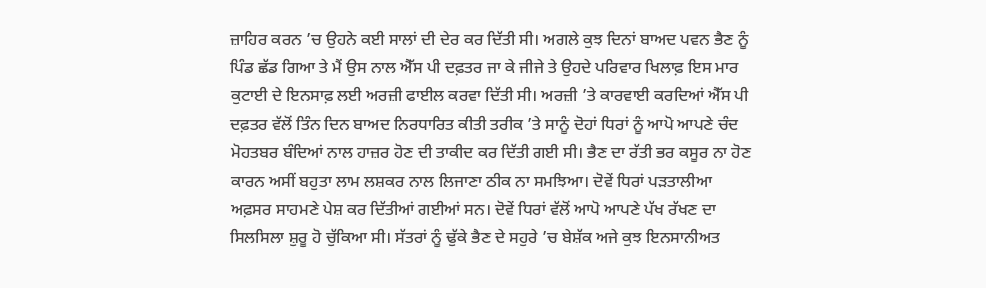ਜ਼ਾਹਿਰ ਕਰਨ ’ਚ ਉਹਨੇ ਕਈ ਸਾਲਾਂ ਦੀ ਦੇਰ ਕਰ ਦਿੱਤੀ ਸੀ। ਅਗਲੇ ਕੁਝ ਦਿਨਾਂ ਬਾਅਦ ਪਵਨ ਭੈਣ ਨੂੰ ਪਿੰਡ ਛੱਡ ਗਿਆ ਤੇ ਮੈਂ ਉਸ ਨਾਲ ਐੱਸ ਪੀ ਦਫ਼ਤਰ ਜਾ ਕੇ ਜੀਜੇ ਤੇ ਉਹਦੇ ਪਰਿਵਾਰ ਖਿਲਾਫ਼ ਇਸ ਮਾਰ ਕੁਟਾਈ ਦੇ ਇਨਸਾਫ਼ ਲਈ ਅਰਜ਼ੀ ਫਾਈਲ ਕਰਵਾ ਦਿੱਤੀ ਸੀ। ਅਰਜ਼ੀ ’ਤੇ ਕਾਰਵਾਈ ਕਰਦਿਆਂ ਐੱਸ ਪੀ ਦਫ਼ਤਰ ਵੱਲੋਂ ਤਿੰਨ ਦਿਨ ਬਾਅਦ ਨਿਰਧਾਰਿਤ ਕੀਤੀ ਤਰੀਕ ’ਤੇ ਸਾਨੂੰ ਦੋਹਾਂ ਧਿਰਾਂ ਨੂੰ ਆਪੋ ਆਪਣੇ ਚੰਦ ਮੋਹਤਬਰ ਬੰਦਿਆਂ ਨਾਲ ਹਾਜ਼ਰ ਹੋਣ ਦੀ ਤਾਕੀਦ ਕਰ ਦਿੱਤੀ ਗਈ ਸੀ। ਭੈਣ ਦਾ ਰੱਤੀ ਭਰ ਕਸੂਰ ਨਾ ਹੋਣ ਕਾਰਨ ਅਸੀਂ ਬਹੁਤਾ ਲਾਮ ਲਸ਼ਕਰ ਨਾਲ ਲਿਜਾਣਾ ਠੀਕ ਨਾ ਸਮਝਿਆ। ਦੋਵੇਂ ਧਿਰਾਂ ਪੜਤਾਲੀਆ ਅਫ਼ਸਰ ਸਾਹਮਣੇ ਪੇਸ਼ ਕਰ ਦਿੱਤੀਆਂ ਗਈਆਂ ਸਨ। ਦੋਵੇਂ ਧਿਰਾਂ ਵੱਲੋਂ ਆਪੋ ਆਪਣੇ ਪੱਖ ਰੱਖਣ ਦਾ ਸਿਲਸਿਲਾ ਸ਼ੁਰੂ ਹੋ ਚੁੱਕਿਆ ਸੀ। ਸੱਤਰਾਂ ਨੂੰ ਢੁੱਕੇ ਭੈਣ ਦੇ ਸਹੁਰੇ ’ਚ ਬੇਸ਼ੱਕ ਅਜੇ ਕੁਝ ਇਨਸਾਨੀਅਤ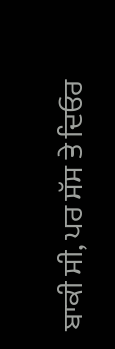ਬਾਕੀ ਸੀ, ਪਰ ਸੱਸ ਤੇ ਦਿਓਰ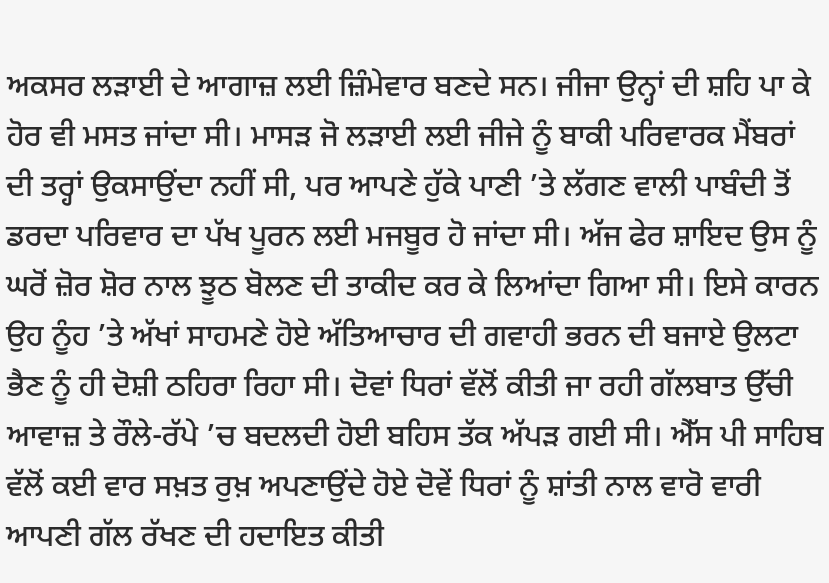ਅਕਸਰ ਲੜਾਈ ਦੇ ਆਗਾਜ਼ ਲਈ ਜ਼ਿੰਮੇਵਾਰ ਬਣਦੇ ਸਨ। ਜੀਜਾ ਉਨ੍ਹਾਂ ਦੀ ਸ਼ਹਿ ਪਾ ਕੇ ਹੋਰ ਵੀ ਮਸਤ ਜਾਂਦਾ ਸੀ। ਮਾਸੜ ਜੋ ਲੜਾਈ ਲਈ ਜੀਜੇ ਨੂੰ ਬਾਕੀ ਪਰਿਵਾਰਕ ਮੈਂਬਰਾਂ ਦੀ ਤਰ੍ਹਾਂ ਉਕਸਾਉਂਦਾ ਨਹੀਂ ਸੀ, ਪਰ ਆਪਣੇ ਹੁੱਕੇ ਪਾਣੀ ’ਤੇ ਲੱਗਣ ਵਾਲੀ ਪਾਬੰਦੀ ਤੋਂ ਡਰਦਾ ਪਰਿਵਾਰ ਦਾ ਪੱਖ ਪੂਰਨ ਲਈ ਮਜਬੂਰ ਹੋ ਜਾਂਦਾ ਸੀ। ਅੱਜ ਫੇਰ ਸ਼ਾਇਦ ਉਸ ਨੂੰ ਘਰੋਂ ਜ਼ੋਰ ਸ਼ੋਰ ਨਾਲ ਝੂਠ ਬੋਲਣ ਦੀ ਤਾਕੀਦ ਕਰ ਕੇ ਲਿਆਂਦਾ ਗਿਆ ਸੀ। ਇਸੇ ਕਾਰਨ ਉਹ ਨੂੰਹ ’ਤੇ ਅੱਖਾਂ ਸਾਹਮਣੇ ਹੋਏ ਅੱਤਿਆਚਾਰ ਦੀ ਗਵਾਹੀ ਭਰਨ ਦੀ ਬਜਾਏ ਉਲਟਾ ਭੈਣ ਨੂੰ ਹੀ ਦੋਸ਼ੀ ਠਹਿਰਾ ਰਿਹਾ ਸੀ। ਦੋਵਾਂ ਧਿਰਾਂ ਵੱਲੋਂ ਕੀਤੀ ਜਾ ਰਹੀ ਗੱਲਬਾਤ ਉੱਚੀ ਆਵਾਜ਼ ਤੇ ਰੌਲੇ-ਰੱਪੇ ’ਚ ਬਦਲਦੀ ਹੋਈ ਬਹਿਸ ਤੱਕ ਅੱਪੜ ਗਈ ਸੀ। ਐੱਸ ਪੀ ਸਾਹਿਬ ਵੱਲੋਂ ਕਈ ਵਾਰ ਸਖ਼ਤ ਰੁਖ਼ ਅਪਣਾਉਂਦੇ ਹੋਏ ਦੋਵੇਂ ਧਿਰਾਂ ਨੂੰ ਸ਼ਾਂਤੀ ਨਾਲ ਵਾਰੋ ਵਾਰੀ ਆਪਣੀ ਗੱਲ ਰੱਖਣ ਦੀ ਹਦਾਇਤ ਕੀਤੀ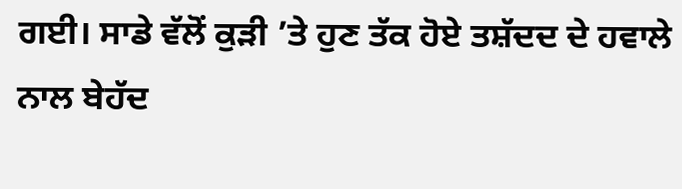ਗਈ। ਸਾਡੇ ਵੱਲੋਂ ਕੁੜੀ ’ਤੇ ਹੁਣ ਤੱਕ ਹੋਏ ਤਸ਼ੱਦਦ ਦੇ ਹਵਾਲੇ ਨਾਲ ਬੇਹੱਦ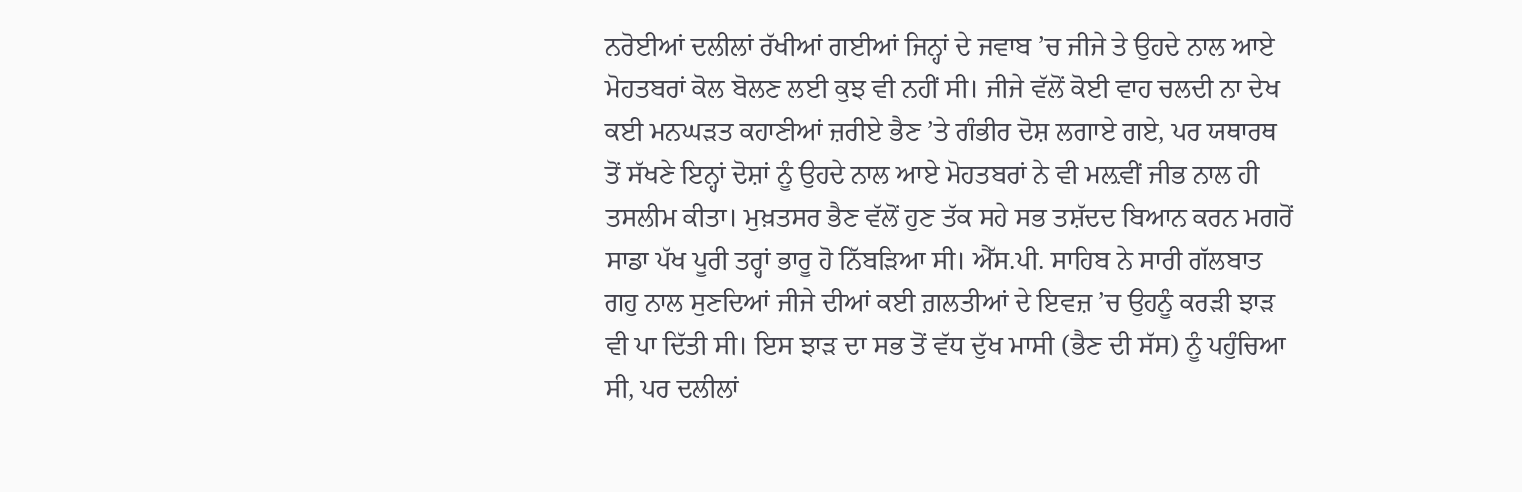ਨਰੋਈਆਂ ਦਲੀਲਾਂ ਰੱਖੀਆਂ ਗਈਆਂ ਜਿਨ੍ਹਾਂ ਦੇ ਜਵਾਬ ’ਚ ਜੀਜੇ ਤੇ ਉਹਦੇ ਨਾਲ ਆਏ ਮੋਹਤਬਰਾਂ ਕੋਲ ਬੋਲਣ ਲਈ ਕੁਝ ਵੀ ਨਹੀਂ ਸੀ। ਜੀਜੇ ਵੱਲੋਂ ਕੋਈ ਵਾਹ ਚਲਦੀ ਨਾ ਦੇਖ ਕਈ ਮਨਘੜਤ ਕਹਾਣੀਆਂ ਜ਼ਰੀਏ ਭੈਣ ’ਤੇ ਗੰਭੀਰ ਦੋਸ਼ ਲਗਾਏ ਗਏ, ਪਰ ਯਥਾਰਥ ਤੋਂ ਸੱਖਣੇ ਇਨ੍ਹਾਂ ਦੋਸ਼ਾਂ ਨੂੰ ਉਹਦੇ ਨਾਲ ਆਏ ਮੋਹਤਬਰਾਂ ਨੇ ਵੀ ਮਲ਼ਵੀਂ ਜੀਭ ਨਾਲ ਹੀ ਤਸਲੀਮ ਕੀਤਾ। ਮੁਖ਼ਤਸਰ ਭੈਣ ਵੱਲੋਂ ਹੁਣ ਤੱਕ ਸਹੇ ਸਭ ਤਸ਼ੱਦਦ ਬਿਆਨ ਕਰਨ ਮਗਰੋਂ ਸਾਡਾ ਪੱਖ ਪੂਰੀ ਤਰ੍ਹਾਂ ਭਾਰੂ ਹੋ ਨਿੱਬੜਿਆ ਸੀ। ਐੱਸ.ਪੀ. ਸਾਹਿਬ ਨੇ ਸਾਰੀ ਗੱਲਬਾਤ ਗਹੁ ਨਾਲ ਸੁਣਦਿਆਂ ਜੀਜੇ ਦੀਆਂ ਕਈ ਗ਼ਲਤੀਆਂ ਦੇ ਇਵਜ਼ ’ਚ ਉਹਨੂੰ ਕਰੜੀ ਝਾੜ ਵੀ ਪਾ ਦਿੱਤੀ ਸੀ। ਇਸ ਝਾੜ ਦਾ ਸਭ ਤੋਂ ਵੱਧ ਦੁੱਖ ਮਾਸੀ (ਭੈਣ ਦੀ ਸੱਸ) ਨੂੰ ਪਹੁੰਚਿਆ ਸੀ, ਪਰ ਦਲੀਲਾਂ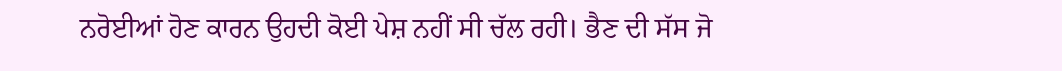ਨਰੋਈਆਂ ਹੋਣ ਕਾਰਨ ਉਹਦੀ ਕੋਈ ਪੇਸ਼ ਨਹੀਂ ਸੀ ਚੱਲ ਰਹੀ। ਭੈਣ ਦੀ ਸੱਸ ਜੋ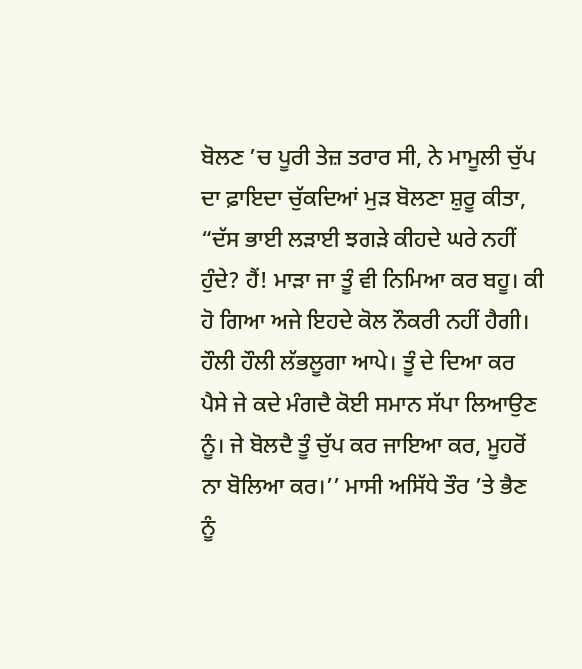ਬੋਲਣ ’ਚ ਪੂਰੀ ਤੇਜ਼ ਤਰਾਰ ਸੀ, ਨੇ ਮਾਮੂਲੀ ਚੁੱਪ ਦਾ ਫ਼ਾਇਦਾ ਚੁੱਕਦਿਆਂ ਮੁੜ ਬੋਲਣਾ ਸ਼ੁਰੂ ਕੀਤਾ, “ਦੱਸ ਭਾਈ ਲੜਾਈ ਝਗੜੇ ਕੀਹਦੇ ਘਰੇ ਨਹੀਂ ਹੁੰਦੇ? ਹੈਂ! ਮਾੜਾ ਜਾ ਤੂੰ ਵੀ ਨਿਮਿਆ ਕਰ ਬਹੂ। ਕੀ ਹੋ ਗਿਆ ਅਜੇ ਇਹਦੇ ਕੋਲ ਨੌਕਰੀ ਨਹੀਂ ਹੈਗੀ। ਹੌਲੀ ਹੌਲੀ ਲੱਭਲੂਗਾ ਆਪੇ। ਤੂੰ ਦੇ ਦਿਆ ਕਰ ਪੈਸੇ ਜੇ ਕਦੇ ਮੰਗਦੈ ਕੋਈ ਸਮਾਨ ਸੱਪਾ ਲਿਆਉਣ ਨੂੰ। ਜੇ ਬੋਲਦੈ ਤੂੰ ਚੁੱਪ ਕਰ ਜਾਇਆ ਕਰ, ਮੂਹਰੋਂ ਨਾ ਬੋਲਿਆ ਕਰ।’’ ਮਾਸੀ ਅਸਿੱਧੇ ਤੌਰ ’ਤੇ ਭੈਣ ਨੂੰ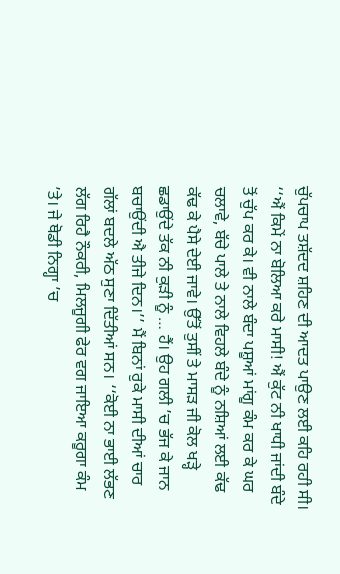ਚੁੱਪਚਾਪ ਤਸ਼ੱਦਦ ਸ਼ਹਿਣ ਦੀ ਆਦਤ ਪਾਉਣ ਲਈ ਕਹਿ ਰਹੀ ਸੀ। ‘‘ਐਂ ਕਿਮੇਂ ਨਾ ਬੋਲਿਆ ਕਰੇ ਮਾਸੀ! ਐਂ ਕੁੱਟ ਨੀ ਖਾਧੀ ਜਾਂਦੀ ਬੰਦੇ ਤੋਂ ਚੁੱਪ ਕਰ ਕੇ। ਵੀ ਨਾਲੇ ਬੰਦਾ ਪਸ਼ੂਆਂ ਮਾਂਗੂ ਕੰਮ ਕਰ ਕੇ ਘਰ ਚਲਾਵੇ, ਬੱਚੇ ਪਾਲੇ ਤੇ ਨਾਲੇ ਵਿਹਲੇ ਬੰਦੇ ਨੂੰ ਨਸ਼ਿਆਂ ਲਈ ਕੱਢ ਕੱਢ ਕੇ ਪੈਸੇ ਦੇਈ ਜਾਵੇ। ਉੱਤੋਂ ਤੁਸੀਂ ਤੇ ਮਾਸੜ ਜੀ ਕੋਲ ਖੜ੍ਹੇ ਛਡਾਉਂਦੇ ਤੱਕ ਨੀ ਕੁੜੀ ਨੂੰ … ਹੈਂ। ਉਹ ਗਲੀ ’ਚ ਭੱਜ ਕੇ ਜਾਨ ਬਚਾਉਂਦੀ ਐ ਤੀਜੇ ਦਿਨ।’’ ਮੈਂ ਬਿਨਾਂ ਰੁਕੇ ਮਾਸੀ ਦੀਆਂ ਚਾਰ ਗੱਲਾਂ ਬਦਲੇ ਅੱਠ ਸੁਣਾ ਦਿੱਤੀਆਂ ਸਨ। ‘‘ਕੋਈ ਨਾ ਭਾਈ ਲੱਭਣ ਲੱਗ ਰਿਹੈ ਨੌਕਰੀ, ਮਿਲਜੂਗੀ ਫੇਰ ਵਗ ਜਾਇਆ ਕਰੂਗਾ ਕੰਮ ’ਤੇ। ਜੇ ਥੋਡੀ ਨਿਗ੍ਹਾ ’ਚ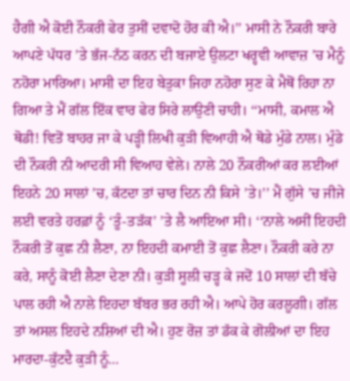ਹੈਗੀ ਐ ਕੋਈ ਨੌਕਰੀ ਫੇਰ ਤੁਸੀਂ ਦਵਾਦੋ ਹੋਰ ਕੀ ਐ।’’ ਮਾਸੀ ਨੇ ਨੌਕਰੀ ਬਾਰੇ ਆਪਣੇ ਪੱਧਰ ’ਤੇ ਭੱਜ-ਨੱਠ ਕਰਨ ਦੀ ਬਜਾਏ ਉਲਟਾ ਖਰ੍ਹਵੀ ਆਵਾਜ਼ ’ਚ ਮੈਨੂੰ ਨਹੋਰਾ ਮਾਰਿਆ। ਮਾਸੀ ਦਾ ਇਹ ਬੇਤੁਕਾ ਜਿਹਾ ਨਹੋਰਾ ਸੁਣ ਕੇ ਮੈਥੋਂ ਰਿਹਾ ਨਾ ਗਿਆ ਤੇ ਮੈਂ ਗੱਲ ਇੱਕ ਵਾਰ ਫੇਰ ਸਿਰੇ ਲਾਉਣੀ ਚਾਹੀ। ‘‘ਮਾਸੀ, ਕਮਾਲ ਐ ਥੋਡੀ! ਵਿਤੋਂ ਬਾਹਰ ਜਾ ਕੇ ਪੜ੍ਹੀ ਲਿਖੀ ਕੁੜੀ ਵਿਆਹੀ ਐ ਥੋਡੇ ਮੁੰਡੇ ਨਾਲ। ਮੁੰਡੇ ਦੀ ਨੌਕਰੀ ਨੀ ਆਦਰੀ ਸੀ ਵਿਆਹ ਵੇਲੇ। ਨਾਲੇ 20 ਨੌਕਰੀਆਂ ਕਰ ਲਈਆਂ ਇਹਨੇ 20 ਸਾਲਾਂ ’ਚ, ਕੱਟਦਾ ਤਾਂ ਚਾਰ ਦਿਨ ਨੀ ਕਿਸੇ ’ਤੇ।’’ ਮੈਂ ਗੁੱਸੇ ’ਚ ਜੀਜੇ ਲਈ ਵਰਤੇ ਹਰਫ਼ਾਂ ਨੂੰ ‘ਤੂੰ-ਤੜੱਕ’ ’ਤੇ ਲੈ ਆਇਆ ਸੀ। ‘‘ਨਾਲੇ ਅਸੀਂ ਇਹਦੀ ਨੌਕਰੀ ਤੋਂ ਕੁਛ ਨੀ ਲੈਣਾ, ਨਾ ਇਹਦੀ ਕਮਾਈ ਤੋਂ ਕੁਛ ਲੈਣਾ। ਨੌਕਰੀ ਕਰੇ ਨਾ ਕਰੇ, ਸਾਨੂੰ ਕੋਈ ਲੈਣਾ ਦੇਣਾ ਨੀ। ਕੁੜੀ ਸੂਲੀ ਚੜ੍ਹ ਕੇ ਜਦੋਂ 10 ਸਾਲਾਂ ਦੀ ਬੱਚੇ ਪਾਲ ਰਹੀ ਐ ਨਾਲੇ ਇਹਦਾ ਬੱਬਰ ਭਰ ਰਹੀ ਐ। ਆਪੇ ਹੋਰ ਕਰਲੂਗੀ। ਗੱਲ ਤਾਂ ਅਸਲ ਇਹਦੇ ਨਸ਼ਿਆਂ ਦੀ ਐ। ਹੁਣ ਰੋਜ਼ ਤਾਂ ਡੱਕ ਕੇ ਗੋਲੀਆਂ ਦਾ ਇਹ ਮਾਰਦਾ-ਕੁੱਟਦੈ ਕੁੜੀ ਨੂੰ…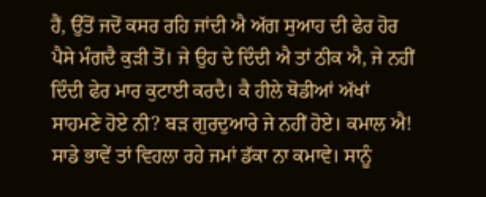ਹੈਂ, ਉੱਤੋਂ ਜਦੋਂ ਕਸਰ ਰਹਿ ਜਾਂਦੀ ਐ ਅੱਗ ਸੁਆਹ ਦੀ ਫੇਰ ਹੋਰ ਪੈਸੇ ਮੰਗਦੈ ਕੁੜੀ ਤੋਂ। ਜੇ ਉਹ ਦੇ ਦਿੰਦੀ ਐ ਤਾਂ ਠੀਕ ਐ, ਜੇ ਨਹੀਂ ਦਿੰਦੀ ਫੇਰ ਮਾਰ ਕੁਟਾਈ ਕਰਦੈ। ਕੈ ਹੀਲੇ ਥੋਡੀਆਂ ਅੱਖਾਂ ਸਾਹਮਣੇ ਹੋਏ ਨੀ? ਬੜ ਗੁਰਦੁਆਰੇ ਜੇ ਨਹੀਂ ਹੋਏ। ਕਮਾਲ ਐ! ਸਾਡੇ ਭਾਵੇਂ ਤਾਂ ਵਿਹਲਾ ਰਹੇ ਜਮਾਂ ਡੱਕਾ ਨਾ ਕਮਾਵੇ। ਸਾਨੂੰ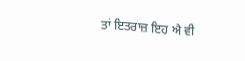ਤਾਂ ਇਤਰਾਜ਼ ਇਹ ਐ ਵੀ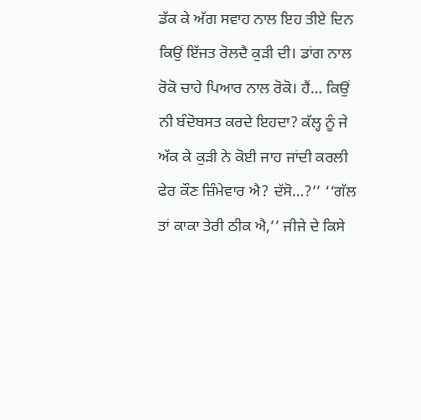ਡੱਕ ਕੇ ਅੱਗ ਸਵਾਹ ਨਾਲ ਇਹ ਤੀਏ ਦਿਨ ਕਿਉਂ ਇੱਜਤ ਰੋਲਦੈ ਕੁੜੀ ਦੀ। ਡਾਂਗ ਨਾਲ ਰੋਕੋ ਚਾਹੇ ਪਿਆਰ ਨਾਲ ਰੋਕੋ। ਹੈਂ… ਕਿਉਂ ਨੀ ਬੰਦੋਬਸਤ ਕਰਦੇ ਇਹਦਾ? ਕੱਲ੍ਹ ਨੂੰ ਜੇ ਅੱਕ ਕੇ ਕੁੜੀ ਨੇ ਕੋਈ ਜਾਹ ਜਾਂਦੀ ਕਰਲੀ ਫੇਰ ਕੌਣ ਜ਼ਿੰਮੇਵਾਰ ਐ? ਦੱਸੋ…?’’ ‘‘ਗੱਲ ਤਾਂ ਕਾਕਾ ਤੇਰੀ ਠੀਕ ਐ,’’ ਜੀਜੇ ਦੇ ਕਿਸੇ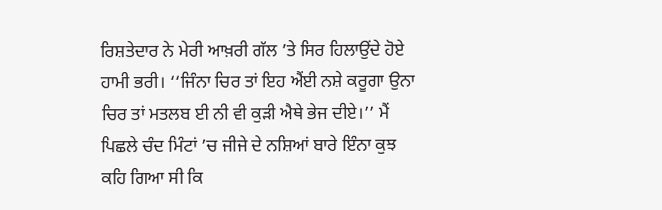ਰਿਸ਼ਤੇਦਾਰ ਨੇ ਮੇਰੀ ਆਖ਼ਰੀ ਗੱਲ ’ਤੇ ਸਿਰ ਹਿਲਾਉਂਦੇ ਹੋਏ ਹਾਮੀ ਭਰੀ। ‘‘ਜਿੰਨਾ ਚਿਰ ਤਾਂ ਇਹ ਐਂਈ ਨਸ਼ੇ ਕਰੂਗਾ ਉਨਾ ਚਿਰ ਤਾਂ ਮਤਲਬ ਈ ਨੀ ਵੀ ਕੁੜੀ ਐਥੇ ਭੇਜ ਦੀਏ।’’ ਮੈਂ ਪਿਛਲੇ ਚੰਦ ਮਿੰਟਾਂ ’ਚ ਜੀਜੇ ਦੇ ਨਸ਼ਿਆਂ ਬਾਰੇ ਇੰਨਾ ਕੁਝ ਕਹਿ ਗਿਆ ਸੀ ਕਿ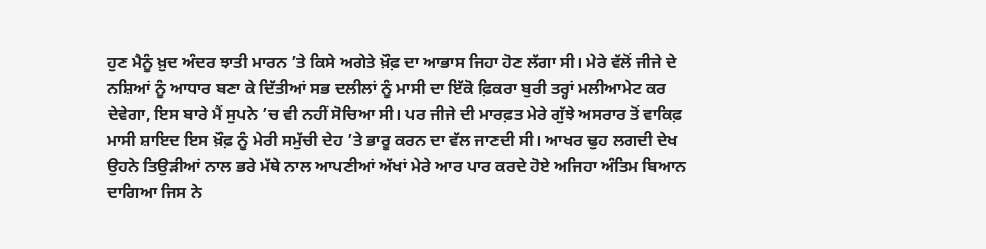ਹੁਣ ਮੈਨੂੰ ਖ਼ੁਦ ਅੰਦਰ ਝਾਤੀ ਮਾਰਨ ’ਤੇ ਕਿਸੇ ਅਗੇਤੇ ਖ਼ੌਫ਼ ਦਾ ਆਭਾਸ ਜਿਹਾ ਹੋਣ ਲੱਗਾ ਸੀ। ਮੇਰੇ ਵੱਲੋਂ ਜੀਜੇ ਦੇ ਨਸ਼ਿਆਂ ਨੂੰ ਆਧਾਰ ਬਣਾ ਕੇ ਦਿੱਤੀਆਂ ਸਭ ਦਲੀਲਾਂ ਨੂੰ ਮਾਸੀ ਦਾ ਇੱਕੋ ਫ਼ਿਕਰਾ ਬੁਰੀ ਤਰ੍ਹਾਂ ਮਲੀਆਮੇਟ ਕਰ ਦੇਵੇਗਾ, ਇਸ ਬਾਰੇ ਮੈਂ ਸੁਪਨੇ ’ਚ ਵੀ ਨਹੀਂ ਸੋਚਿਆ ਸੀ। ਪਰ ਜੀਜੇ ਦੀ ਮਾਰਫ਼ਤ ਮੇਰੇ ਗੁੱਝੇ ਅਸਰਾਰ ਤੋਂ ਵਾਕਿਫ਼ ਮਾਸੀ ਸ਼ਾਇਦ ਇਸ ਖ਼ੌਫ਼ ਨੂੰ ਮੇਰੀ ਸਮੁੱਚੀ ਦੇਹ ’ਤੇ ਭਾਰੂ ਕਰਨ ਦਾ ਵੱਲ ਜਾਣਦੀ ਸੀ। ਆਖਰ ਢੁਹ ਲਗਦੀ ਦੇਖ ਉਹਨੇ ਤਿਉੜੀਆਂ ਨਾਲ ਭਰੇ ਮੱਥੇ ਨਾਲ ਆਪਣੀਆਂ ਅੱਖਾਂ ਮੇਰੇ ਆਰ ਪਾਰ ਕਰਦੇ ਹੋਏ ਅਜਿਹਾ ਅੰਤਿਮ ਬਿਆਨ ਦਾਗਿਆ ਜਿਸ ਨੇ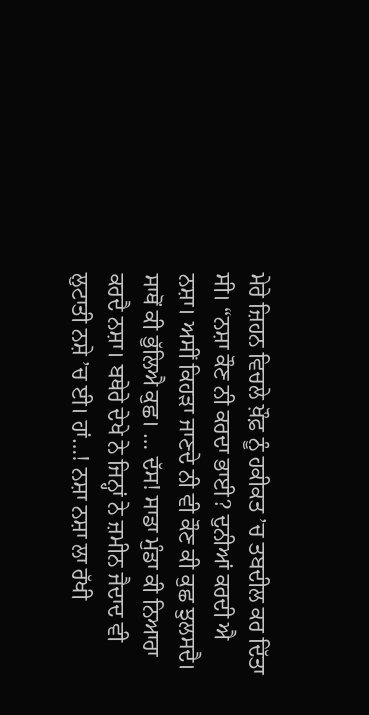ਮੇਰੇ ਜ਼ਿਹਨ ਵਿਚਲੇ ਖ਼ੌਫ਼ ਨੂੰ ਹਕੀਕਤ ’ਚ ਤਬਦੀਲ ਕਰ ਦਿੱਤਾ ਸੀ। “ਨਸ਼ਾ ਕੌਣ ਨੀ ਕਰਦਾ ਭਾਈ? ਦੁਨੀਆਂ ਕਰਦੀ ਐ ਨਸ਼ਾ। ਅਸੀਂ ਕਿਹੜਾ ਜਾਣਦੇ ਨੀ ਵੀ ਕੌਣ ਕੀ ਕੁਛ ਝੁਲਸਦੈ। ਸਾਥੋਂ ਕੀ ਭੁੱਲਿਐ ਕੁਛ। … ਦੱਸ! ਸਾਡਾ ਮੁੰਡਾ ਕੀ ਨਿਆਰਾ ਕਰਦੈ ਨਸ਼ਾ। ਬਥੇਰੇ ਦੇਖੇ ਨੇ ਜਿਨ੍ਹਾਂ ਨੇ ਜ਼ਮੀਨ ਜੈਦਾਦ ਵੀ ਲੁਟਾਤੀ ਨਸ਼ੇ ’ਚ ਈ। ਹਾਂ…! ਨਸ਼ਾ ਨਸ਼ਾ ਲਾ ਰੱਖੀ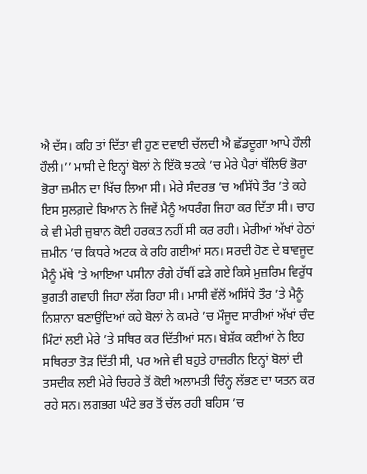ਐ ਦੱਸ। ਕਹਿ ਤਾਂ ਦਿੱਤਾ ਵੀ ਹੁਣ ਦਵਾਈ ਚੱਲਦੀ ਐ ਛੱਡਦੂਗਾ ਆਪੇ ਹੌਲੀ ਹੌਲੀ।’’ ਮਾਸੀ ਦੇ ਇਨ੍ਹਾਂ ਬੋਲਾਂ ਨੇ ਇੱਕੋ ਝਟਕੇ ’ਚ ਮੇਰੇ ਪੈਰਾਂ ਥੱਲਿਓਂ ਭੋਰਾ ਭੋਰਾ ਜ਼ਮੀਨ ਦਾ ਖਿੱਚ ਲਿਆ ਸੀ। ਮੇਰੇ ਸੰਦਰਭ ’ਚ ਅਸਿੱਧੇ ਤੌਰ ’ਤੇ ਕਹੇ ਇਸ ਸੁਲਗ਼ਦੇ ਬਿਆਨ ਨੇ ਜਿਵੇਂ ਮੈਨੂੰ ਅਧਰੰਗ ਜਿਹਾ ਕਰ ਦਿੱਤਾ ਸੀ। ਚਾਹ ਕੇ ਵੀ ਮੇਰੀ ਜ਼ੁਬਾਨ ਕੋਈ ਹਰਕਤ ਨਹੀਂ ਸੀ ਕਰ ਰਹੀ। ਮੇਰੀਆਂ ਅੱਖਾਂ ਹੇਠਾਂ ਜ਼ਮੀਨ ’ਚ ਕਿਧਰੇ ਅਟਕ ਕੇ ਰਹਿ ਗਈਆਂ ਸਨ। ਸਰਦੀ ਹੋਣ ਦੇ ਬਾਵਜੂਦ ਮੈਨੂੰ ਮੱਥੇ ’ਤੇ ਆਇਆ ਪਸੀਨਾ ਰੰਗੇ ਹੱਥੀਂ ਫੜੇ ਗਏ ਕਿਸੇ ਮੁਜ਼ਰਿਮ ਵਿਰੁੱਧ ਭੁਗਤੀ ਗਵਾਹੀ ਜਿਹਾ ਲੱਗ ਰਿਹਾ ਸੀ। ਮਾਸੀ ਵੱਲੋਂ ਅਸਿੱਧੇ ਤੌਰ ’ਤੇ ਮੈਨੂੰ ਨਿਸ਼ਾਨਾ ਬਣਾਉਂਦਿਆਂ ਕਹੇ ਬੋਲਾਂ ਨੇ ਕਮਰੇ ’ਚ ਮੌਜੂਦ ਸਾਰੀਆਂ ਅੱਖਾਂ ਚੰਦ ਮਿੰਟਾਂ ਲਈ ਮੇਰੇ ’ਤੇ ਸਥਿਰ ਕਰ ਦਿੱਤੀਆਂ ਸਨ। ਬੇਸ਼ੱਕ ਕਈਆਂ ਨੇ ਇਹ ਸਥਿਰਤਾ ਤੋੜ ਦਿੱਤੀ ਸੀ, ਪਰ ਅਜੇ ਵੀ ਬਹੁਤੇ ਹਾਜ਼ਰੀਨ ਇਨ੍ਹਾਂ ਬੋਲਾਂ ਦੀ ਤਸਦੀਕ ਲਈ ਮੇਰੇ ਚਿਹਰੇ ਤੋਂ ਕੋਈ ਅਲਾਮਤੀ ਚਿੰਨ੍ਹ ਲੱਭਣ ਦਾ ਯਤਨ ਕਰ ਰਹੇ ਸਨ। ਲਗਭਗ ਘੰਟੇ ਭਰ ਤੋਂ ਚੱਲ ਰਹੀ ਬਹਿਸ ’ਚ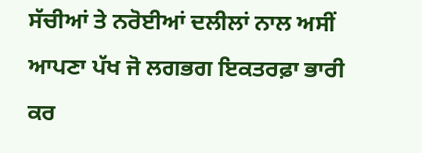ਸੱਚੀਆਂ ਤੇ ਨਰੋਈਆਂ ਦਲੀਲਾਂ ਨਾਲ ਅਸੀਂ ਆਪਣਾ ਪੱਖ ਜੋ ਲਗਭਗ ਇਕਤਰਫ਼ਾ ਭਾਰੀ ਕਰ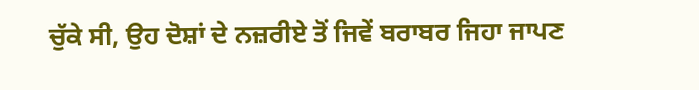ਚੁੱਕੇ ਸੀ, ਉਹ ਦੋਸ਼ਾਂ ਦੇ ਨਜ਼ਰੀਏ ਤੋਂ ਜਿਵੇਂ ਬਰਾਬਰ ਜਿਹਾ ਜਾਪਣ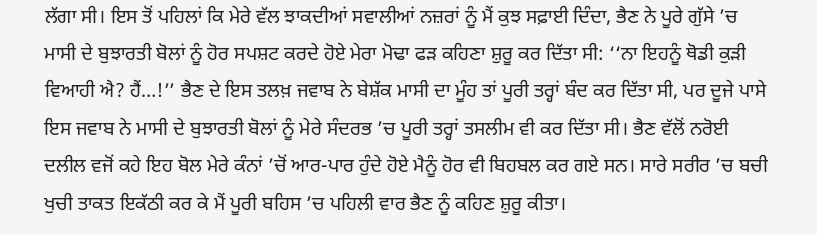ਲੱਗਾ ਸੀ। ਇਸ ਤੋਂ ਪਹਿਲਾਂ ਕਿ ਮੇਰੇ ਵੱਲ ਝਾਕਦੀਆਂ ਸਵਾਲੀਆਂ ਨਜ਼ਰਾਂ ਨੂੰ ਮੈਂ ਕੁਝ ਸਫ਼ਾਈ ਦਿੰਦਾ, ਭੈਣ ਨੇ ਪੂਰੇ ਗੁੱਸੇ ’ਚ ਮਾਸੀ ਦੇ ਬੁਝਾਰਤੀ ਬੋਲਾਂ ਨੂੰ ਹੋਰ ਸਪਸ਼ਟ ਕਰਦੇ ਹੋਏ ਮੇਰਾ ਮੋਢਾ ਫੜ ਕਹਿਣਾ ਸ਼ੁਰੂ ਕਰ ਦਿੱਤਾ ਸੀ: ‘‘ਨਾ ਇਹਨੂੰ ਥੋਡੀ ਕੁੜੀ ਵਿਆਹੀ ਐ? ਹੈਂ…!’’ ਭੈਣ ਦੇ ਇਸ ਤਲਖ਼ ਜਵਾਬ ਨੇ ਬੇਸ਼ੱਕ ਮਾਸੀ ਦਾ ਮੂੰਹ ਤਾਂ ਪੂਰੀ ਤਰ੍ਹਾਂ ਬੰਦ ਕਰ ਦਿੱਤਾ ਸੀ, ਪਰ ਦੂਜੇ ਪਾਸੇ ਇਸ ਜਵਾਬ ਨੇ ਮਾਸੀ ਦੇ ਬੁਝਾਰਤੀ ਬੋਲਾਂ ਨੂੰ ਮੇਰੇ ਸੰਦਰਭ ’ਚ ਪੂਰੀ ਤਰ੍ਹਾਂ ਤਸਲੀਮ ਵੀ ਕਰ ਦਿੱਤਾ ਸੀ। ਭੈਣ ਵੱਲੋਂ ਨਰੋਈ ਦਲੀਲ ਵਜੋਂ ਕਹੇ ਇਹ ਬੋਲ ਮੇਰੇ ਕੰਨਾਂ ’ਚੋਂ ਆਰ-ਪਾਰ ਹੁੰਦੇ ਹੋਏ ਮੈਨੂੰ ਹੋਰ ਵੀ ਬਿਹਬਲ ਕਰ ਗਏ ਸਨ। ਸਾਰੇ ਸਰੀਰ ’ਚ ਬਚੀ ਖੁਚੀ ਤਾਕਤ ਇਕੱਠੀ ਕਰ ਕੇ ਮੈਂ ਪੂਰੀ ਬਹਿਸ ’ਚ ਪਹਿਲੀ ਵਾਰ ਭੈਣ ਨੂੰ ਕਹਿਣ ਸ਼ੁਰੂ ਕੀਤਾ।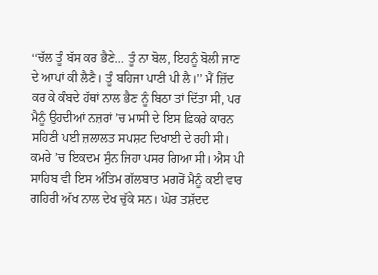‘‘ਚੱਲ ਤੂੰ ਬੱਸ ਕਰ ਭੈਣੇ… ਤੂੰ ਨਾ ਬੋਲ, ਇਹਨੂੰ ਬੋਲੀ ਜਾਣ ਦੇ ਆਪਾਂ ਕੀ ਲੈਣੈ। ਤੂੰ ਬਹਿਜਾ ਪਾਣੀ ਪੀ ਲੈ।’’ ਮੈਂ ਜ਼ਿੱਦ ਕਰ ਕੇ ਕੰਬਦੇ ਹੱਥਾਂ ਨਾਲ ਭੈਣ ਨੂੰ ਬਿਠਾ ਤਾਂ ਦਿੱਤਾ ਸੀ, ਪਰ ਮੈਨੂੰ ਉਹਦੀਆਂ ਨਜ਼ਰਾਂ ’ਚ ਮਾਸੀ ਦੇ ਇਸ ਫ਼ਿਕਰੇ ਕਾਰਨ ਸਹਿਣੀ ਪਈ ਜ਼ਲਾਲਤ ਸਪਸ਼ਟ ਦਿਖਾਈ ਦੇ ਰਹੀ ਸੀ। ਕਮਰੇ ’ਚ ਇਕਦਮ ਸੁੰਨ ਜਿਹਾ ਪਸਰ ਗਿਆ ਸੀ। ਐਸ ਪੀ ਸਾਹਿਬ ਵੀ ਇਸ ਅੰਤਿਮ ਗੱਲਬਾਤ ਮਗਰੋਂ ਮੈਨੂੰ ਕਈ ਵਾਰ ਗਹਿਰੀ ਅੱਖ ਨਾਲ ਦੇਖ ਚੁੱਕੇ ਸਨ। ਘੋਰ ਤਸ਼ੱਦਦ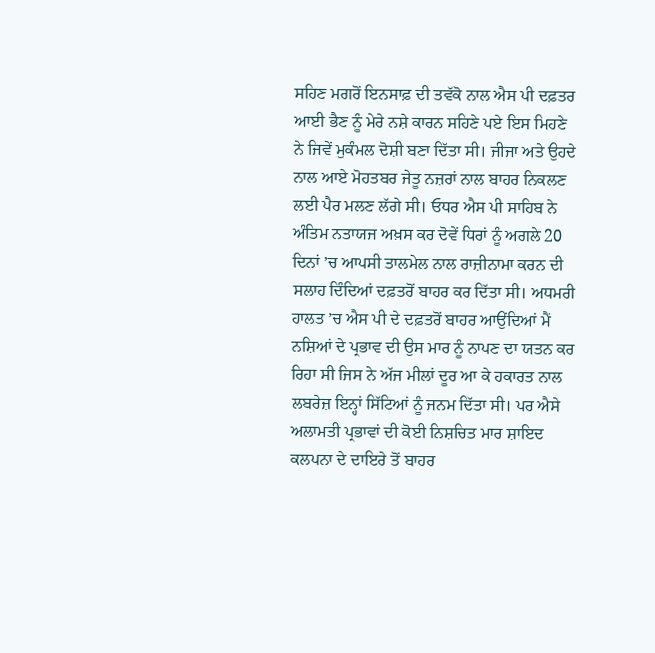ਸਹਿਣ ਮਗਰੋਂ ਇਨਸਾਫ਼ ਦੀ ਤਵੱਕੋ ਨਾਲ ਐਸ ਪੀ ਦਫ਼ਤਰ ਆਈ ਭੈਣ ਨੂੰ ਮੇਰੇ ਨਸ਼ੇ ਕਾਰਨ ਸਹਿਣੇ ਪਏ ਇਸ ਮਿਹਣੇ ਨੇ ਜਿਵੇਂ ਮੁਕੰਮਲ ਦੋਸ਼ੀ ਬਣਾ ਦਿੱਤਾ ਸੀ। ਜੀਜਾ ਅਤੇ ਉਹਦੇ ਨਾਲ ਆਏ ਮੋਹਤਬਰ ਜੇਤੂ ਨਜ਼ਰਾਂ ਨਾਲ ਬਾਹਰ ਨਿਕਲਣ ਲਈ ਪੈਰ ਮਲਣ ਲੱਗੇ ਸੀ। ਓਧਰ ਐਸ ਪੀ ਸਾਹਿਬ ਨੇ ਅੰਤਿਮ ਨਤਾਯਜ ਅਖ਼ਸ ਕਰ ਦੋਵੇਂ ਧਿਰਾਂ ਨੂੰ ਅਗਲੇ 20 ਦਿਨਾਂ ’ਚ ਆਪਸੀ ਤਾਲਮੇਲ ਨਾਲ ਰਾਜ਼ੀਨਾਮਾ ਕਰਨ ਦੀ ਸਲਾਹ ਦਿੰਦਿਆਂ ਦਫ਼ਤਰੋਂ ਬਾਹਰ ਕਰ ਦਿੱਤਾ ਸੀ। ਅਧਮਰੀ ਹਾਲਤ ’ਚ ਐਸ ਪੀ ਦੇ ਦਫ਼ਤਰੋਂ ਬਾਹਰ ਆਉਂਦਿਆਂ ਮੈਂ ਨਸ਼ਿਆਂ ਦੇ ਪ੍ਰਭਾਵ ਦੀ ਉਸ ਮਾਰ ਨੂੰ ਨਾਪਣ ਦਾ ਯਤਨ ਕਰ ਰਿਹਾ ਸੀ ਜਿਸ ਨੇ ਅੱਜ ਮੀਲਾਂ ਦੂਰ ਆ ਕੇ ਹਕਾਰਤ ਨਾਲ ਲਬਰੇਜ਼ ਇਨ੍ਹਾਂ ਸਿੱਟਿਆਂ ਨੂੰ ਜਨਮ ਦਿੱਤਾ ਸੀ। ਪਰ ਐਸੇ ਅਲਾਮਤੀ ਪ੍ਰਭਾਵਾਂ ਦੀ ਕੋਈ ਨਿਸ਼ਚਿਤ ਮਾਰ ਸ਼ਾਇਦ ਕਲਪਨਾ ਦੇ ਦਾਇਰੇ ਤੋਂ ਬਾਹਰ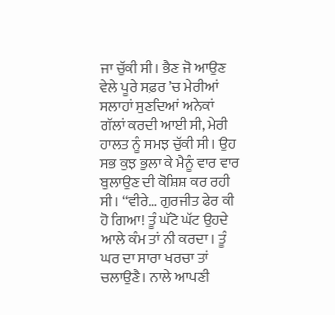ਜਾ ਚੁੱਕੀ ਸੀ। ਭੈਣ ਜੋ ਆਉਣ ਵੇਲੇ ਪੂਰੇ ਸਫ਼ਰ ’ਚ ਮੇਰੀਆਂ ਸਲਾਹਾਂ ਸੁਣਦਿਆਂ ਅਨੇਕਾਂ ਗੱਲਾਂ ਕਰਦੀ ਆਈ ਸੀ, ਮੇਰੀ ਹਾਲਤ ਨੂੰ ਸਮਝ ਚੁੱਕੀ ਸੀ। ਉਹ ਸਭ ਕੁਝ ਭੁਲਾ ਕੇ ਮੈਨੂੰ ਵਾਰ ਵਾਰ ਬੁਲਾਉਣ ਦੀ ਕੋਸ਼ਿਸ਼ ਕਰ ਰਹੀ ਸੀ। ‘‘ਵੀਰੇ… ਗੁਰਜੀਤ ਫੇਰ ਕੀ ਹੋ ਗਿਆ! ਤੂੰ ਘੱਟੋ ਘੱਟ ਉਹਦੇ ਆਲੇ ਕੰਮ ਤਾਂ ਨੀ ਕਰਦਾ। ਤੂੰ ਘਰ ਦਾ ਸਾਰਾ ਖਰਚਾ ਤਾਂ ਚਲਾਉਣੈ। ਨਾਲੇ ਆਪਣੀ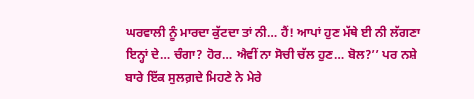ਘਰਵਾਲੀ ਨੂੰ ਮਾਰਦਾ ਕੁੱਟਦਾ ਤਾਂ ਨੀ… ਹੈਂ! ਆਪਾਂ ਹੁਣ ਮੱਥੇ ਈ ਨੀ ਲੱਗਣਾ ਇਨ੍ਹਾਂ ਦੇ… ਚੰਗਾ? ਹੋਰ… ਐਵੀਂ ਨਾ ਸੋਚੀ ਚੱਲ ਹੁਣ… ਬੋਲ?’’ ਪਰ ਨਸ਼ੇ ਬਾਰੇ ਇੱਕ ਸੁਲਗ਼ਦੇ ਮਿਹਣੇ ਨੇ ਮੇਰੇ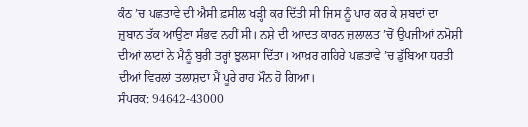ਕੰਠ ’ਚ ਪਛਤਾਵੇ ਦੀ ਐਸੀ ਫ਼ਸੀਲ ਖੜ੍ਹੀ ਕਰ ਦਿੱਤੀ ਸੀ ਜਿਸ ਨੂੰ ਪਾਰ ਕਰ ਕੇ ਸ਼ਬਦਾਂ ਦਾ ਜ਼ੁਬਾਨ ਤੱਕ ਆਉਣਾ ਸੰਭਵ ਨਹੀਂ ਸੀ। ਨਸ਼ੇ ਦੀ ਆਦਤ ਕਾਰਨ ਜ਼ਲਾਲਤ ’ਚੋਂ ਉਪਜੀਆਂ ਨਮੋਸ਼ੀ ਦੀਆਂ ਲਾਟਾਂ ਨੇ ਮੈਨੂੰ ਬੁਰੀ ਤਰ੍ਹਾਂ ਝੁਲਸਾ ਦਿੱਤਾ। ਆਖ਼ਰ ਗਹਿਰੇ ਪਛਤਾਵੇ ’ਚ ਡੁੱਬਿਆ ਧਰਤੀ ਦੀਆਂ ਵਿਰਲਾਂ ਤਲਾਸ਼ਦਾ ਮੈਂ ਪੂਰੇ ਰਾਹ ਮੌਨ ਹੋ ਗਿਆ।
ਸੰਪਰਕ: 94642-43000